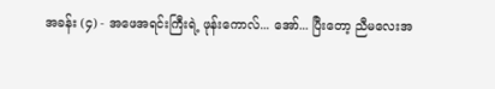အခန်း (၄) - အဖေအရင်းကြီးရဲ့ ဖုန်းကောလ်... အော်... ပြီးတော့ ညီမလေးအ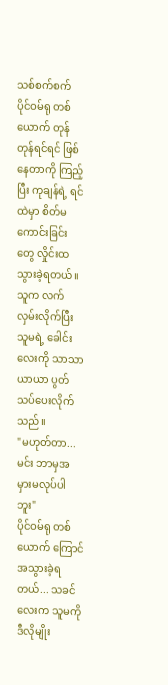သစ်စက်စက်
ပိုင်ဝမ်ရု တစ်ယောက် တုန်တုန်ရင်ရင် ဖြစ်နေတာကို ကြည့်ပြီး ကုချန်ရဲ့ ရင်ထဲမှာ စိတ်မကောင်းခြင်းတွေ လှိုင်းထသွားခဲ့ရတယ်။ သူက လက်လှမ်းလိုက်ပြီး သူမရဲ့ ခေါင်းလေးကို သာသာယာယာ ပွတ်သပ်ပေးလိုက်သည်။
"မဟုတ်တာ... မင်း ဘာမှအမှားမလုပ်ပါဘူး"
ပိုင်ဝမ်ရု တစ်ယောက် ကြောင်အသွားခဲ့ရတယ်... သခင်လေးက သူမကို ဒီလိုမျိုး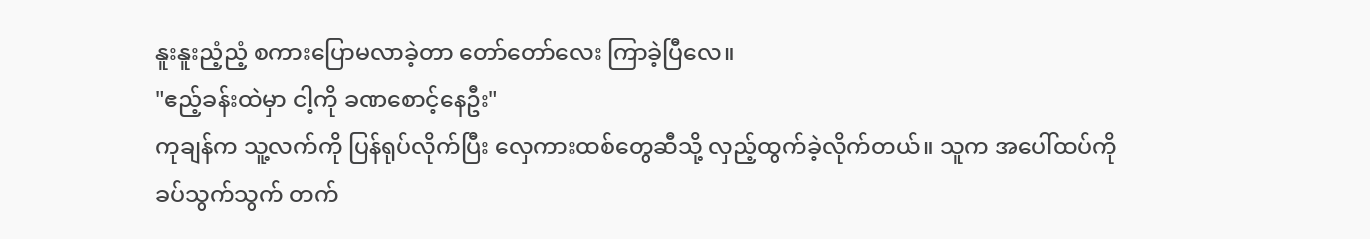နူးနူးညံ့ညံ့ စကားပြောမလာခဲ့တာ တော်တော်လေး ကြာခဲ့ပြီလေ။
"ဧည့်ခန်းထဲမှာ ငါ့ကို ခဏစောင့်နေဦး"
ကုချန်က သူ့လက်ကို ပြန်ရုပ်လိုက်ပြီး လှေကားထစ်တွေဆီသို့ လှည့်ထွက်ခဲ့လိုက်တယ်။ သူက အပေါ်ထပ်ကို ခပ်သွက်သွက် တက်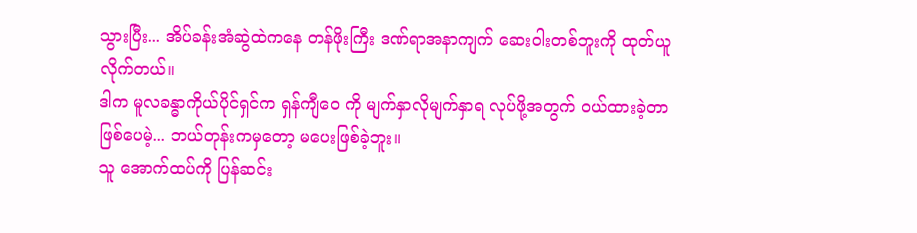သွားပြီး... အိပ်ခန်းအံဆွဲထဲကနေ တန်ဖိုးကြီး ဒဏ်ရာအနာကျက် ဆေးဝါးတစ်ဘူးကို ထုတ်ယူလိုက်တယ်။
ဒါက မူလခန္ဓာကိုယ်ပိုင်ရှင်က ရှန်ကျီဝေ ကို မျက်နှာလိုမျက်နှာရ လုပ်ဖို့အတွက် ဝယ်ထားခဲ့တာ ဖြစ်ပေမဲ့... ဘယ်တုန်းကမှတော့ မပေးဖြစ်ခဲ့ဘူး။
သူ အောက်ထပ်ကို ပြန်ဆင်း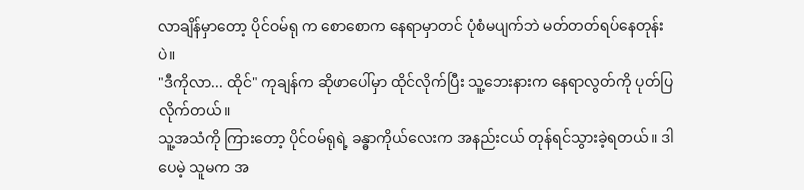လာချိန်မှာတော့ ပိုင်ဝမ်ရု က စောစောက နေရာမှာတင် ပုံစံမပျက်ဘဲ မတ်တတ်ရပ်နေတုန်းပဲ။
"ဒီကိုလာ... ထိုင်" ကုချန်က ဆိုဖာပေါ်မှာ ထိုင်လိုက်ပြီး သူ့ဘေးနားက နေရာလွတ်ကို ပုတ်ပြလိုက်တယ်။
သူ့အသံကို ကြားတော့ ပိုင်ဝမ်ရုရဲ့ ခန္ဓာကိုယ်လေးက အနည်းငယ် တုန်ရင်သွားခဲ့ရတယ်။ ဒါပေမဲ့ သူမက အ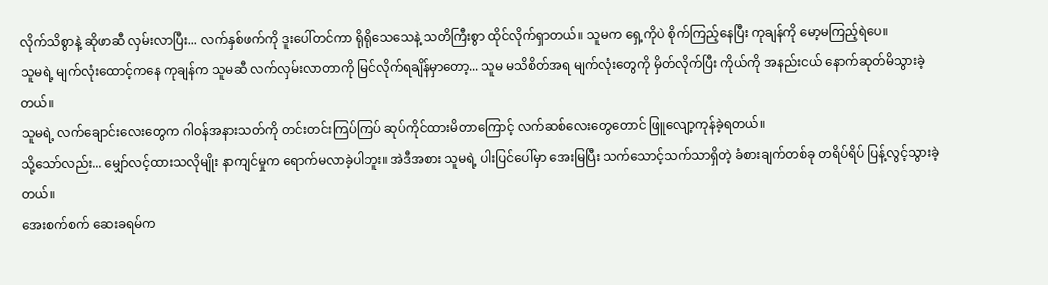လိုက်သိစွာနဲ့ ဆိုဖာဆီ လှမ်းလာပြီး... လက်နှစ်ဖက်ကို ဒူးပေါ်တင်ကာ ရိုရိုသေသေနဲ့ သတိကြီးစွာ ထိုင်လိုက်ရှာတယ်။ သူမက ရှေ့ကိုပဲ စိုက်ကြည့်နေပြီး ကုချန်ကို မော့မကြည့်ရဲပေ။
သူမရဲ့ မျက်လုံးထောင့်ကနေ ကုချန်က သူမဆီ လက်လှမ်းလာတာကို မြင်လိုက်ရချိန်မှာတော့... သူမ မသိစိတ်အရ မျက်လုံးတွေကို မှိတ်လိုက်ပြီး ကိုယ်ကို အနည်းငယ် နောက်ဆုတ်မိသွားခဲ့တယ်။
သူမရဲ့ လက်ချောင်းလေးတွေက ဂါဝန်အနားသတ်ကို တင်းတင်းကြပ်ကြပ် ဆုပ်ကိုင်ထားမိတာကြောင့် လက်ဆစ်လေးတွေတောင် ဖြူလျော့ကုန်ခဲ့ရတယ်။
သို့သော်လည်း... မျှော်လင့်ထားသလိုမျိုး နာကျင်မှုက ရောက်မလာခဲ့ပါဘူး။ အဲဒီအစား သူမရဲ့ ပါးပြင်ပေါ်မှာ အေးမြပြီး သက်သောင့်သက်သာရှိတဲ့ ခံစားချက်တစ်ခု တရိပ်ရိပ် ပြန့်လွင့်သွားခဲ့တယ်။
အေးစက်စက် ဆေးခရမ်က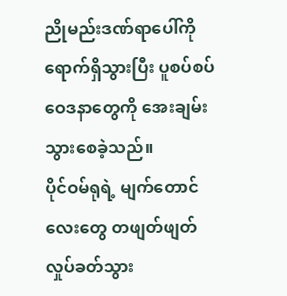ညိုမည်းဒဏ်ရာပေါ်ကို ရောက်ရှိသွားပြီး ပူစပ်စပ် ဝေဒနာတွေကို အေးချမ်းသွားစေခဲ့သည်။
ပိုင်ဝမ်ရုရဲ့ မျက်တောင်လေးတွေ တဖျတ်ဖျတ် လှုပ်ခတ်သွား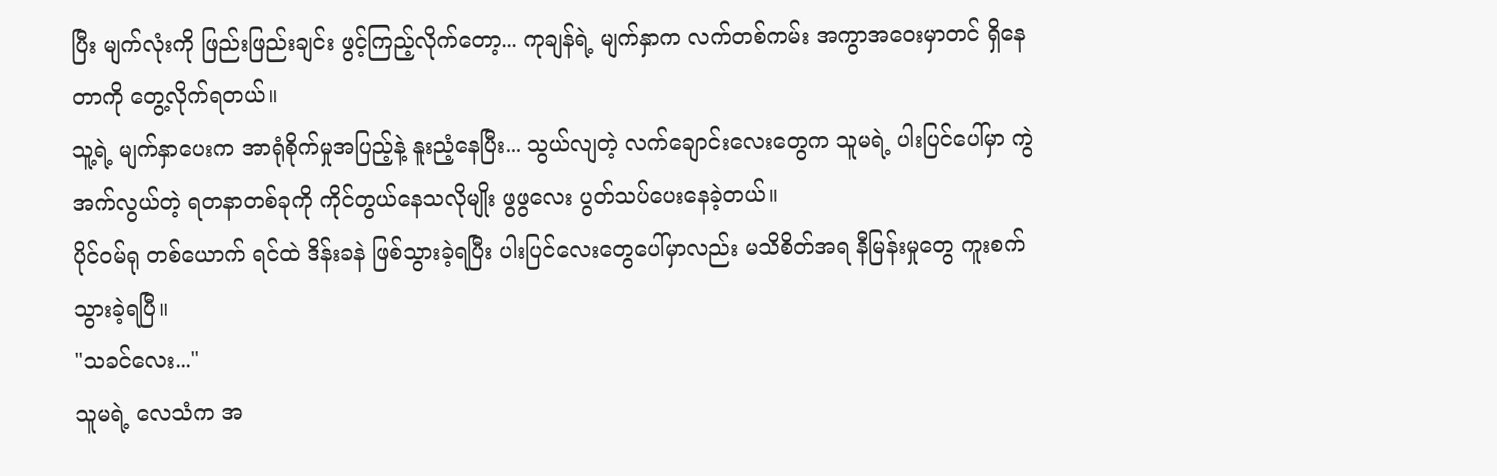ပြီး မျက်လုံးကို ဖြည်းဖြည်းချင်း ဖွင့်ကြည့်လိုက်တော့... ကုချန်ရဲ့ မျက်နှာက လက်တစ်ကမ်း အကွာအဝေးမှာတင် ရှိနေတာကို တွေ့လိုက်ရတယ်။
သူ့ရဲ့ မျက်နှာပေးက အာရုံစိုက်မှုအပြည့်နဲ့ နူးညံ့နေပြီး... သွယ်လျတဲ့ လက်ချောင်းလေးတွေက သူမရဲ့ ပါးပြင်ပေါ်မှာ ကွဲအက်လွယ်တဲ့ ရတနာတစ်ခုကို ကိုင်တွယ်နေသလိုမျိုး ဖွဖွလေး ပွတ်သပ်ပေးနေခဲ့တယ်။
ပိုင်ဝမ်ရု တစ်ယောက် ရင်ထဲ ဒိန်းခနဲ ဖြစ်သွားခဲ့ရပြီး ပါးပြင်လေးတွေပေါ်မှာလည်း မသိစိတ်အရ နီမြန်းမှုတွေ ကူးစက်သွားခဲ့ရပြီ။
"သခင်လေး..."
သူမရဲ့ လေသံက အ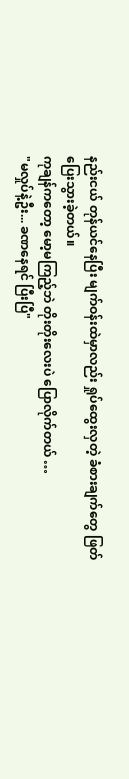နည်းငယ် တုန်ယင်နေပြီး မျက်ဝန်းထဲမှာလည်း ရှုပ်ထွေးလှတဲ့ ခံစားချက်တွေ ဖြတ်ပြေးသွားခဲ့တယ်။
ကုချန်ကတော့ မော့မကြည့်ဘဲ တိုးတိုးလေးပဲ ပြောလိုက်တယ် …
"မလှုပ်နဲ့ဦး... ခဏနေရင် ပြီးပြီ"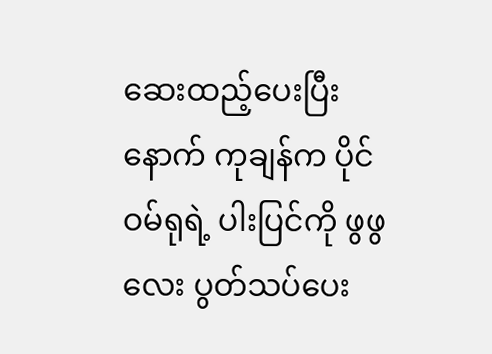ဆေးထည့်ပေးပြီးနောက် ကုချန်က ပိုင်ဝမ်ရုရဲ့ ပါးပြင်ကို ဖွဖွလေး ပွတ်သပ်ပေး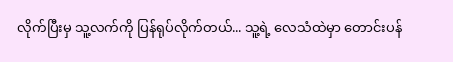လိုက်ပြီးမှ သူ့လက်ကို ပြန်ရုပ်လိုက်တယ်... သူ့ရဲ့ လေသံထဲမှာ တောင်းပန်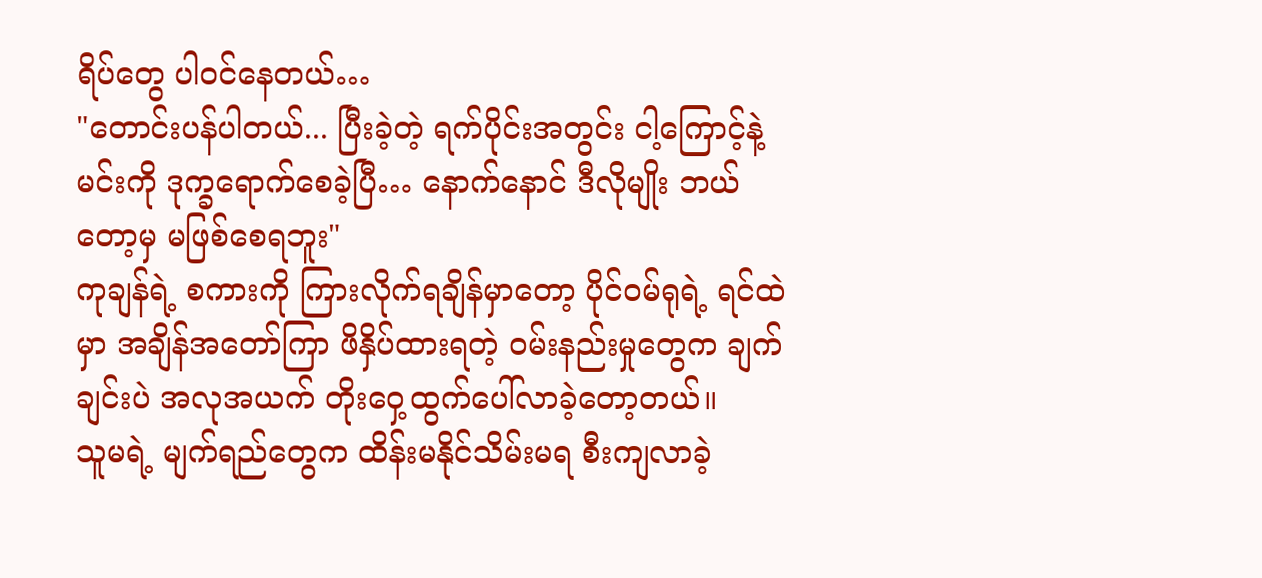ရိပ်တွေ ပါဝင်နေတယ်…
"တောင်းပန်ပါတယ်... ပြီးခဲ့တဲ့ ရက်ပိုင်းအတွင်း ငါ့ကြောင့်နဲ့ မင်းကို ဒုက္ခရောက်စေခဲ့ပြီ… နောက်နောင် ဒီလိုမျိုး ဘယ်တော့မှ မဖြစ်စေရဘူး"
ကုချန်ရဲ့ စကားကို ကြားလိုက်ရချိန်မှာတော့ ပိုင်ဝမ်ရုရဲ့ ရင်ထဲမှာ အချိန်အတော်ကြာ ဖိနှိပ်ထားရတဲ့ ဝမ်းနည်းမှုတွေက ချက်ချင်းပဲ အလုအယက် တိုးဝှေ့ထွက်ပေါ်လာခဲ့တော့တယ်။
သူမရဲ့ မျက်ရည်တွေက ထိန်းမနိုင်သိမ်းမရ စီးကျလာခဲ့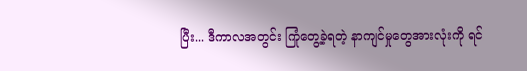ပြီး... ဒီကာလအတွင်း ကြုံတွေ့ခဲ့ရတဲ့ နာကျင်မှုတွေအားလုံးကို ရင်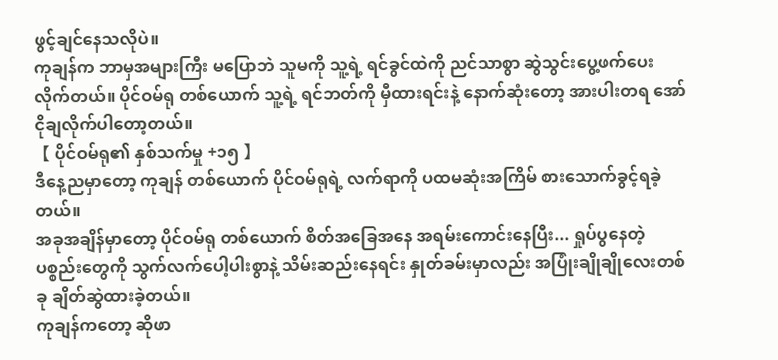ဖွင့်ချင်နေသလိုပဲ။
ကုချန်က ဘာမှအများကြီး မပြောဘဲ သူမကို သူ့ရဲ့ ရင်ခွင်ထဲကို ညင်သာစွာ ဆွဲသွင်းပွေ့ဖက်ပေးလိုက်တယ်။ ပိုင်ဝမ်ရု တစ်ယောက် သူ့ရဲ့ ရင်ဘတ်ကို မှီထားရင်းနဲ့ နောက်ဆုံးတော့ အားပါးတရ အော်ငိုချလိုက်ပါတော့တယ်။
【 ပိုင်ဝမ်ရု၏ နှစ်သက်မှု +၁၅ 】
ဒီနေ့ညမှာတော့ ကုချန် တစ်ယောက် ပိုင်ဝမ်ရုရဲ့ လက်ရာကို ပထမဆုံးအကြိမ် စားသောက်ခွင့်ရခဲ့တယ်။
အခုအချိန်မှာတော့ ပိုင်ဝမ်ရု တစ်ယောက် စိတ်အခြေအနေ အရမ်းကောင်းနေပြီး... ရှုပ်ပွနေတဲ့ ပစ္စည်းတွေကို သွက်လက်ပေါ့ပါးစွာနဲ့ သိမ်းဆည်းနေရင်း နှုတ်ခမ်းမှာလည်း အပြုံးချိုချိုလေးတစ်ခု ချိတ်ဆွဲထားခဲ့တယ်။
ကုချန်ကတော့ ဆိုဖာ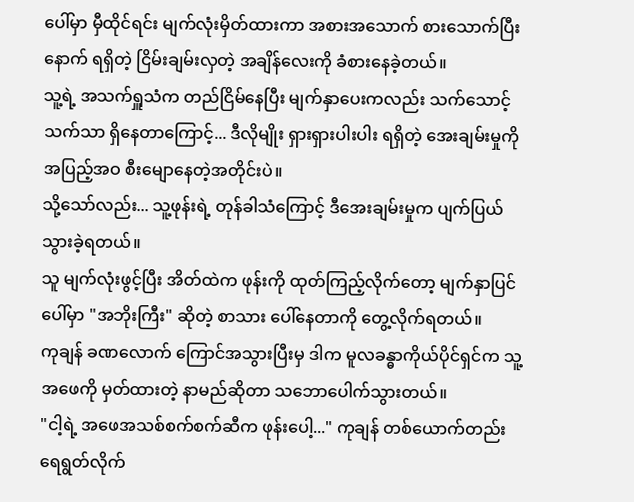ပေါ်မှာ မှီထိုင်ရင်း မျက်လုံးမှိတ်ထားကာ အစားအသောက် စားသောက်ပြီးနောက် ရရှိတဲ့ ငြိမ်းချမ်းလှတဲ့ အချိန်လေးကို ခံစားနေခဲ့တယ်။
သူ့ရဲ့ အသက်ရှူသံက တည်ငြိမ်နေပြီး မျက်နှာပေးကလည်း သက်သောင့်သက်သာ ရှိနေတာကြောင့်... ဒီလိုမျိုး ရှားရှားပါးပါး ရရှိတဲ့ အေးချမ်းမှုကို အပြည့်အဝ စီးမျောနေတဲ့အတိုင်းပဲ။
သို့သော်လည်း... သူ့ဖုန်းရဲ့ တုန်ခါသံကြောင့် ဒီအေးချမ်းမှုက ပျက်ပြယ်သွားခဲ့ရတယ်။
သူ မျက်လုံးဖွင့်ပြီး အိတ်ထဲက ဖုန်းကို ထုတ်ကြည့်လိုက်တော့ မျက်နှာပြင်ပေါ်မှာ "အဘိုးကြီး" ဆိုတဲ့ စာသား ပေါ်နေတာကို တွေ့လိုက်ရတယ်။
ကုချန် ခဏလောက် ကြောင်အသွားပြီးမှ ဒါက မူလခန္ဓာကိုယ်ပိုင်ရှင်က သူ့အဖေကို မှတ်ထားတဲ့ နာမည်ဆိုတာ သဘောပေါက်သွားတယ်။
"ငါ့ရဲ့ အဖေအသစ်စက်စက်ဆီက ဖုန်းပေါ့..." ကုချန် တစ်ယောက်တည်း ရေရွတ်လိုက်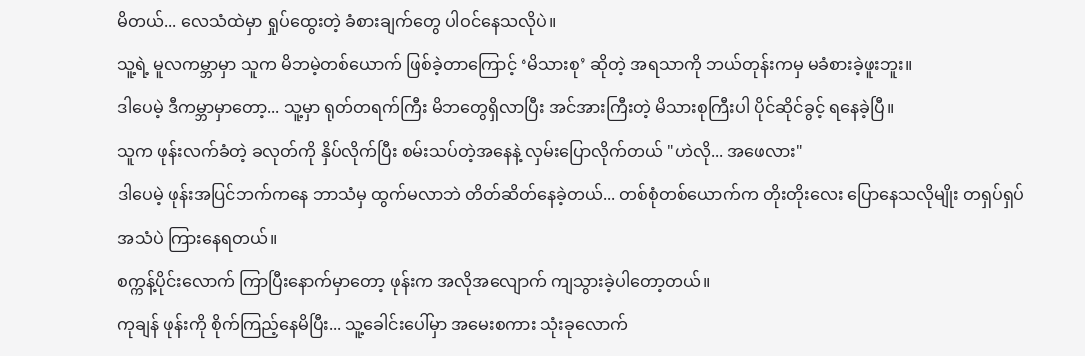မိတယ်... လေသံထဲမှာ ရှုပ်ထွေးတဲ့ ခံစားချက်တွေ ပါဝင်နေသလိုပဲ။
သူ့ရဲ့ မူလကမ္ဘာမှာ သူက မိဘမဲ့တစ်ယောက် ဖြစ်ခဲ့တာကြောင့် ‘မိသားစု’ ဆိုတဲ့ အရသာကို ဘယ်တုန်းကမှ မခံစားခဲ့ဖူးဘူး။
ဒါပေမဲ့ ဒီကမ္ဘာမှာတော့... သူ့မှာ ရုတ်တရက်ကြီး မိဘတွေရှိလာပြီး အင်အားကြီးတဲ့ မိသားစုကြီးပါ ပိုင်ဆိုင်ခွင့် ရနေခဲ့ပြီ။
သူက ဖုန်းလက်ခံတဲ့ ခလုတ်ကို နှိပ်လိုက်ပြီး စမ်းသပ်တဲ့အနေနဲ့ လှမ်းပြောလိုက်တယ် "ဟဲလို... အဖေလား"
ဒါပေမဲ့ ဖုန်းအပြင်ဘက်ကနေ ဘာသံမှ ထွက်မလာဘဲ တိတ်ဆိတ်နေခဲ့တယ်... တစ်စုံတစ်ယောက်က တိုးတိုးလေး ပြောနေသလိုမျိုး တရှပ်ရှပ် အသံပဲ ကြားနေရတယ်။
စက္ကန့်ပိုင်းလောက် ကြာပြီးနောက်မှာတော့ ဖုန်းက အလိုအလျောက် ကျသွားခဲ့ပါတော့တယ်။
ကုချန် ဖုန်းကို စိုက်ကြည့်နေမိပြီး... သူ့ခေါင်းပေါ်မှာ အမေးစကား သုံးခုလောက်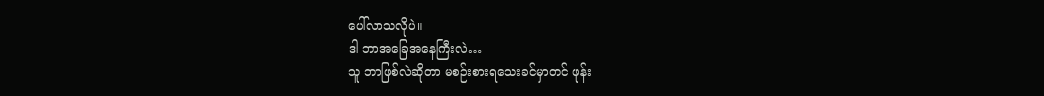ပေါ်လာသလိုပဲ။
ဒါ ဘာအခြေအနေကြီးလဲ…
သူ ဘာဖြစ်လဲဆိုတာ မစဉ်းစားရသေးခင်မှာတင် ဖုန်း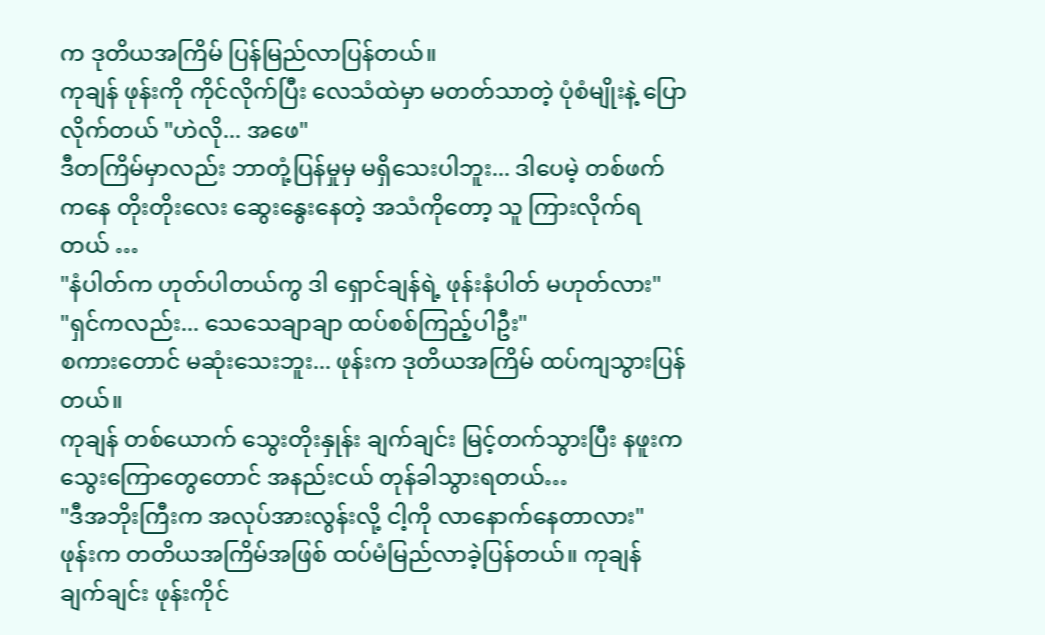က ဒုတိယအကြိမ် ပြန်မြည်လာပြန်တယ်။
ကုချန် ဖုန်းကို ကိုင်လိုက်ပြီး လေသံထဲမှာ မတတ်သာတဲ့ ပုံစံမျိုးနဲ့ ပြောလိုက်တယ် "ဟဲလို... အဖေ"
ဒီတကြိမ်မှာလည်း ဘာတုံ့ပြန်မှုမှ မရှိသေးပါဘူး... ဒါပေမဲ့ တစ်ဖက်ကနေ တိုးတိုးလေး ဆွေးနွေးနေတဲ့ အသံကိုတော့ သူ ကြားလိုက်ရတယ် …
"နံပါတ်က ဟုတ်ပါတယ်ကွ ဒါ ရှောင်ချန်ရဲ့ ဖုန်းနံပါတ် မဟုတ်လား"
"ရှင်ကလည်း... သေသေချာချာ ထပ်စစ်ကြည့်ပါဦး"
စကားတောင် မဆုံးသေးဘူး... ဖုန်းက ဒုတိယအကြိမ် ထပ်ကျသွားပြန်တယ်။
ကုချန် တစ်ယောက် သွေးတိုးနှုန်း ချက်ချင်း မြင့်တက်သွားပြီး နဖူးက သွေးကြောတွေတောင် အနည်းငယ် တုန်ခါသွားရတယ်…
"ဒီအဘိုးကြီးက အလုပ်အားလွန်းလို့ ငါ့ကို လာနောက်နေတာလား"
ဖုန်းက တတိယအကြိမ်အဖြစ် ထပ်မံမြည်လာခဲ့ပြန်တယ်။ ကုချန် ချက်ချင်း ဖုန်းကိုင်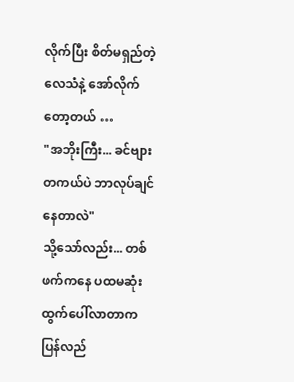လိုက်ပြီး စိတ်မရှည်တဲ့ လေသံနဲ့ အော်လိုက်တော့တယ် …
"အဘိုးကြီး... ခင်ဗျား တကယ်ပဲ ဘာလုပ်ချင်နေတာလဲ"
သို့သော်လည်း... တစ်ဖက်ကနေ ပထမဆုံး ထွက်ပေါ်လာတာက ပြန်လည်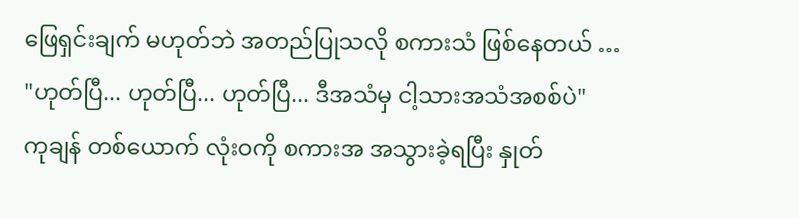ဖြေရှင်းချက် မဟုတ်ဘဲ အတည်ပြုသလို စကားသံ ဖြစ်နေတယ် …
"ဟုတ်ပြီ... ဟုတ်ပြီ... ဟုတ်ပြီ... ဒီအသံမှ ငါ့သားအသံအစစ်ပဲ"
ကုချန် တစ်ယောက် လုံးဝကို စကားအ အသွားခဲ့ရပြီး နှုတ်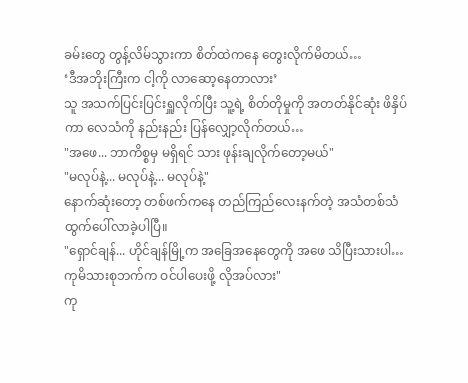ခမ်းတွေ တွန့်လိမ်သွားကာ စိတ်ထဲကနေ တွေးလိုက်မိတယ်…
‘ဒီအဘိုးကြီးက ငါ့ကို လာဆော့နေတာလား’
သူ အသက်ပြင်းပြင်းရှူလိုက်ပြီး သူ့ရဲ့ စိတ်တိုမှုကို အတတ်နိုင်ဆုံး ဖိနှိပ်ကာ လေသံကို နည်းနည်း ပြန်လျှော့လိုက်တယ်…
"အဖေ... ဘာကိစ္စမှ မရှိရင် သား ဖုန်းချလိုက်တော့မယ်"
"မလုပ်နဲ့... မလုပ်နဲ့... မလုပ်နဲ့"
နောက်ဆုံးတော့ တစ်ဖက်ကနေ တည်ကြည်လေးနက်တဲ့ အသံတစ်သံ ထွက်ပေါ်လာခဲ့ပါပြီ။
"ရှောင်ချန်... ဟိုင်ချန်မြို့က အခြေအနေတွေကို အဖေ သိပြီးသားပါ… ကုမိသားစုဘက်က ဝင်ပါပေးဖို့ လိုအပ်လား"
ကု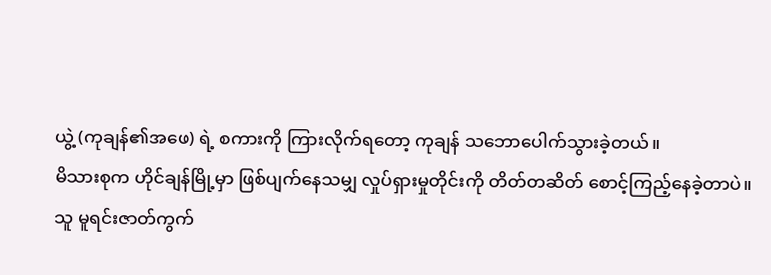ယွဲ့ (ကုချန်၏အဖေ) ရဲ့ စကားကို ကြားလိုက်ရတော့ ကုချန် သဘောပေါက်သွားခဲ့တယ်။
မိသားစုက ဟိုင်ချန်မြို့မှာ ဖြစ်ပျက်နေသမျှ လှုပ်ရှားမှုတိုင်းကို တိတ်တဆိတ် စောင့်ကြည့်နေခဲ့တာပဲ။
သူ မူရင်းဇာတ်ကွက်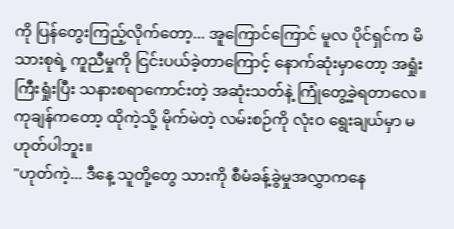ကို ပြန်တွေးကြည့်လိုက်တော့... အူကြောင်ကြောင် မူလ ပိုင်ရှင်က မိသားစုရဲ့ ကူညီမှုကို ငြင်းပယ်ခဲ့တာကြောင့် နောက်ဆုံးမှာတော့ အရှုံးကြီးရှုံးပြီး သနားစရာကောင်းတဲ့ အဆုံးသတ်နဲ့ ကြုံတွေ့ခဲ့ရတာလေ။ ကုချန်ကတော့ ထိုကဲ့သို့ မိုက်မဲတဲ့ လမ်းစဉ်ကို လုံးဝ ရွေးချယ်မှာ မဟုတ်ပါဘူး။
"ဟုတ်ကဲ့... ဒီနေ့ သူတို့တွေ သားကို စီမံခန့်ခွဲမှုအလွှာကနေ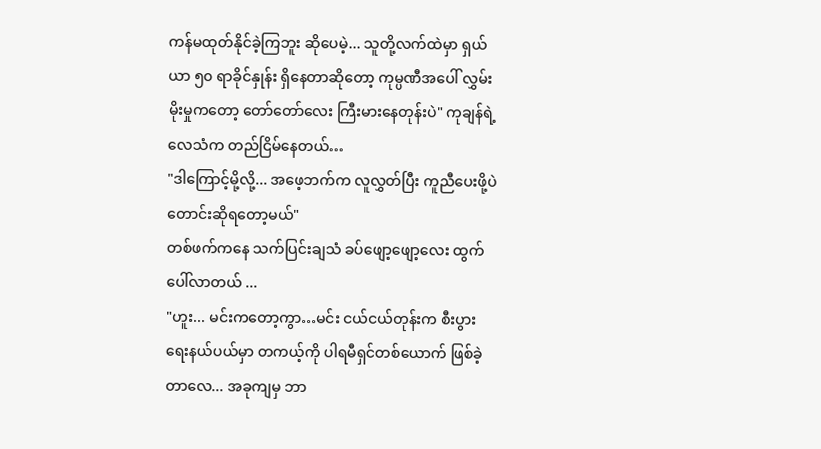ကန်မထုတ်နိုင်ခဲ့ကြဘူး ဆိုပေမဲ့... သူတို့လက်ထဲမှာ ရှယ်ယာ ၅၀ ရာခိုင်နှုန်း ရှိနေတာဆိုတော့ ကုမ္ပဏီအပေါ် လွှမ်းမိုးမှုကတော့ တော်တော်လေး ကြီးမားနေတုန်းပဲ" ကုချန်ရဲ့ လေသံက တည်ငြိမ်နေတယ်…
"ဒါကြောင့်မို့လို့... အဖေ့ဘက်က လူလွှတ်ပြီး ကူညီပေးဖို့ပဲ တောင်းဆိုရတော့မယ်"
တစ်ဖက်ကနေ သက်ပြင်းချသံ ခပ်ဖျော့ဖျော့လေး ထွက်ပေါ်လာတယ် ...
"ဟူး... မင်းကတော့ကွာ…မင်း ငယ်ငယ်တုန်းက စီးပွားရေးနယ်ပယ်မှာ တကယ့်ကို ပါရမီရှင်တစ်ယောက် ဖြစ်ခဲ့တာလေ... အခုကျမှ ဘာ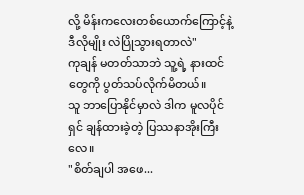လို့ မိန်းကလေးတစ်ယောက်ကြောင့်နဲ့ ဒီလိုမျိုး လဲပြိုသွားရတာလဲ"
ကုချန် မတတ်သာဘဲ သူ့ရဲ့ နားထင်တွေကို ပွတ်သပ်လိုက်မိတယ်။
သူ ဘာပြောနိုင်မှာလဲ ဒါက မူလပိုင်ရှင် ချန်ထားခဲ့တဲ့ ပြဿနာအိုးကြီးလေ။
"စိတ်ချပါ အဖေ...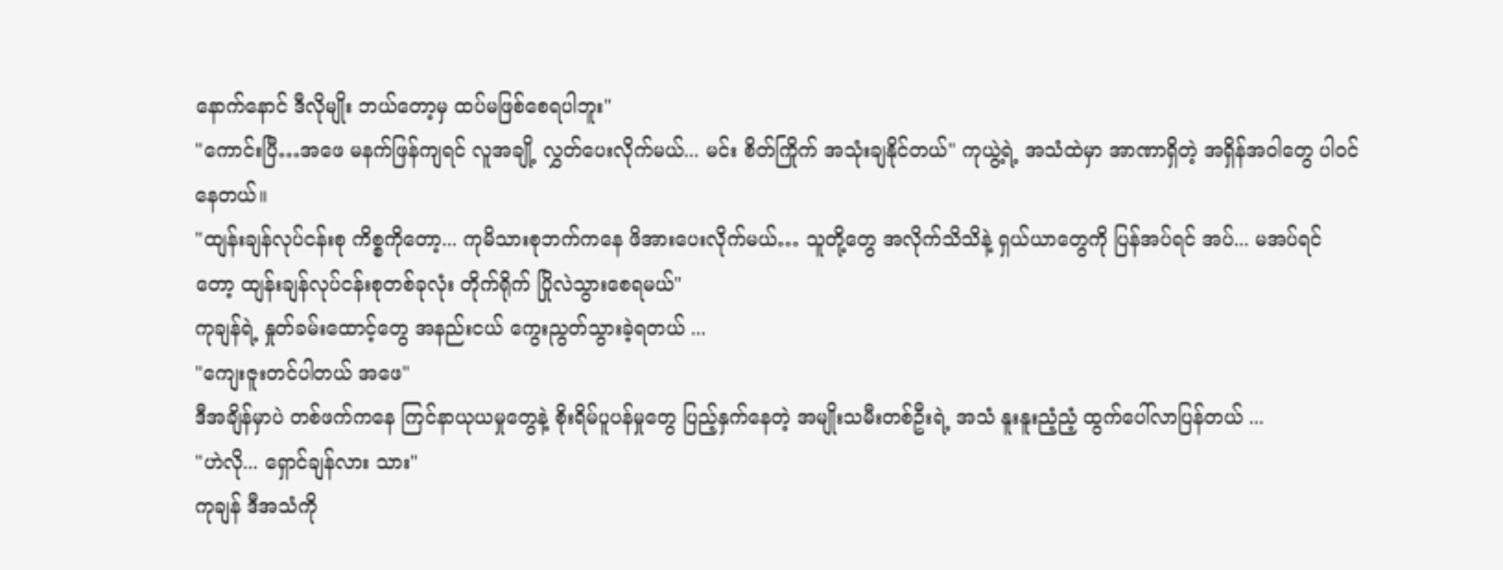နောက်နောင် ဒီလိုမျိုး ဘယ်တော့မှ ထပ်မဖြစ်စေရပါဘူး"
"ကောင်းပြီ…အဖေ မနက်ဖြန်ကျရင် လူအချို့ လွှတ်ပေးလိုက်မယ်... မင်း စိတ်ကြိုက် အသုံးချနိုင်တယ်" ကုယွဲ့ရဲ့ အသံထဲမှာ အာဏာရှိတဲ့ အရှိန်အဝါတွေ ပါဝင်နေတယ်။
"ထျန်းချန်လုပ်ငန်းစု ကိစ္စကိုတော့... ကုမိသားစုဘက်ကနေ ဖိအားပေးလိုက်မယ်… သူတို့တွေ အလိုက်သိသိနဲ့ ရှယ်ယာတွေကို ပြန်အပ်ရင် အပ်... မအပ်ရင်တော့ ထျန်းချန်လုပ်ငန်းစုတစ်ခုလုံး တိုက်ရိုက် ပြိုလဲသွားစေရမယ်"
ကုချန်ရဲ့ နှုတ်ခမ်းထောင့်တွေ အနည်းငယ် ကွေးညွတ်သွားခဲ့ရတယ် ...
"ကျေးဇူးတင်ပါတယ် အဖေ"
ဒီအချိန်မှာပဲ တစ်ဖက်ကနေ ကြင်နာယုယမှုတွေနဲ့ စိုးရိမ်ပူပန်မှုတွေ ပြည့်နှက်နေတဲ့ အမျိုးသမီးတစ်ဦးရဲ့ အသံ နူးနူးညံ့ညံ့ ထွက်ပေါ်လာပြန်တယ် ...
"ဟဲလို... ရှောင်ချန်လား သား"
ကုချန် ဒီအသံကို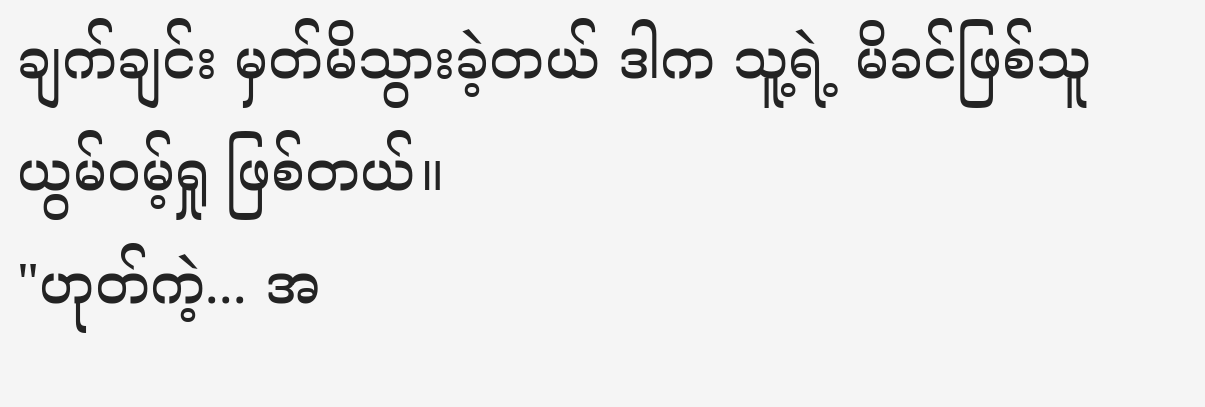ချက်ချင်း မှတ်မိသွားခဲ့တယ် ဒါက သူ့ရဲ့ မိခင်ဖြစ်သူ ယွမ်ဝမ့်ရှု ဖြစ်တယ်။
"ဟုတ်ကဲ့... အ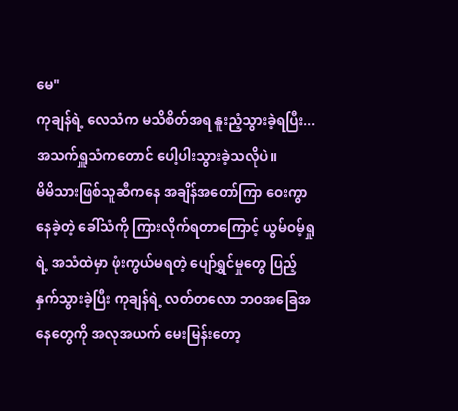မေ"
ကုချန်ရဲ့ လေသံက မသိစိတ်အရ နူးညံ့သွားခဲ့ရပြီး... အသက်ရှူသံကတောင် ပေါ့ပါးသွားခဲ့သလိုပဲ။
မိမိသားဖြစ်သူဆီကနေ အချိန်အတော်ကြာ ဝေးကွာနေခဲ့တဲ့ ခေါ်သံကို ကြားလိုက်ရတာကြောင့် ယွမ်ဝမ့်ရှုရဲ့ အသံထဲမှာ ဖုံးကွယ်မရတဲ့ ပျော်ရွှင်မှုတွေ ပြည့်နှက်သွားခဲ့ပြီး ကုချန်ရဲ့ လတ်တလော ဘဝအခြေအနေတွေကို အလုအယက် မေးမြန်းတော့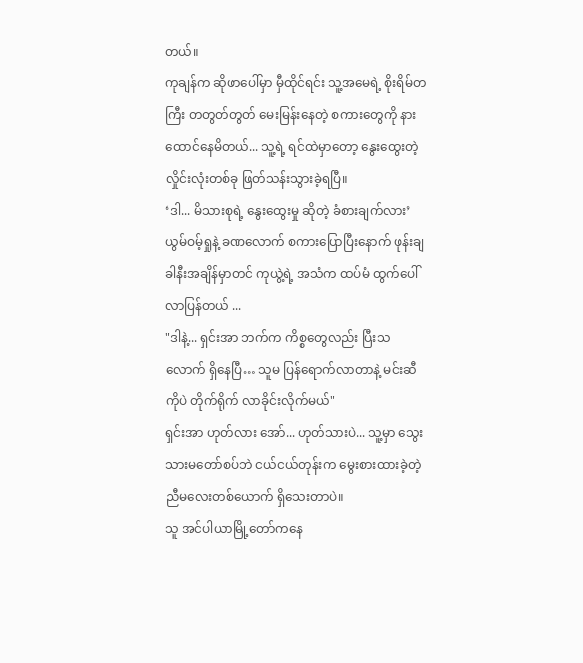တယ်။
ကုချန်က ဆိုဖာပေါ်မှာ မှီထိုင်ရင်း သူ့အမေရဲ့ စိုးရိမ်တကြီး တတွတ်တွတ် မေးမြန်းနေတဲ့ စကားတွေကို နားထောင်နေမိတယ်... သူ့ရဲ့ ရင်ထဲမှာတော့ နွေးထွေးတဲ့ လှိုင်းလုံးတစ်ခု ဖြတ်သန်းသွားခဲ့ရပြီ။
‘ဒါ... မိသားစုရဲ့ နွေးထွေးမှု ဆိုတဲ့ ခံစားချက်လား’
ယွမ်ဝမ့်ရှုနဲ့ ခဏလောက် စကားပြောပြီးနောက် ဖုန်းချခါနီးအချိန်မှာတင် ကုယွဲ့ရဲ့ အသံက ထပ်မံ ထွက်ပေါ်လာပြန်တယ် ...
"ဒါနဲ့... ရှင်းအာ ဘက်က ကိစ္စတွေလည်း ပြီးသလောက် ရှိနေပြီ… သူမ ပြန်ရောက်လာတာနဲ့ မင်းဆီကိုပဲ တိုက်ရိုက် လာခိုင်းလိုက်မယ်"
ရှင်းအာ ဟုတ်လား အော်... ဟုတ်သားပဲ... သူ့မှာ သွေးသားမတော်စပ်ဘဲ ငယ်ငယ်တုန်းက မွေးစားထားခဲ့တဲ့ ညီမလေးတစ်ယောက် ရှိသေးတာပဲ။
သူ အင်ပါယာမြို့တော်ကနေ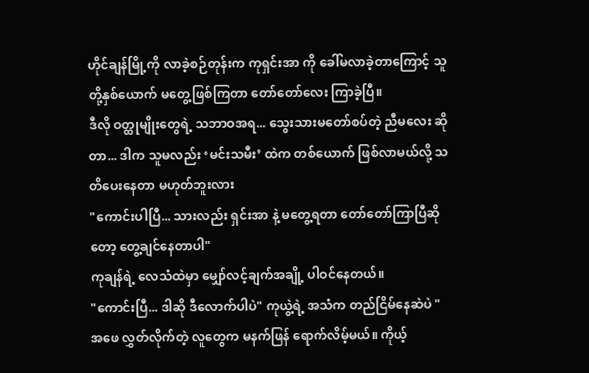ဟိုင်ချန်မြို့ကို လာခဲ့စဉ်တုန်းက ကုရှင်းအာ ကို ခေါ်မလာခဲ့တာကြောင့် သူတို့နှစ်ယောက် မတွေ့ဖြစ်ကြတာ တော်တော်လေး ကြာခဲ့ပြီ။
ဒီလို ဝတ္ထုမျိုးတွေရဲ့ သဘာဝအရ... သွေးသားမတော်စပ်တဲ့ ညီမလေး ဆိုတာ... ဒါက သူမလည်း ‘မင်းသမီး’ ထဲက တစ်ယောက် ဖြစ်လာမယ်လို့ သတိပေးနေတာ မဟုတ်ဘူးလား
"ကောင်းပါပြီ... သားလည်း ရှင်းအာ နဲ့ မတွေ့ရတာ တော်တော်ကြာပြီဆိုတော့ တွေ့ချင်နေတာပါ"
ကုချန်ရဲ့ လေသံထဲမှာ မျှော်လင့်ချက်အချို့ ပါဝင်နေတယ်။
"ကောင်းပြီ... ဒါဆို ဒီလောက်ပါပဲ" ကုယွဲ့ရဲ့ အသံက တည်ငြိမ်နေဆဲပဲ "အဖေ လွှတ်လိုက်တဲ့ လူတွေက မနက်ဖြန် ရောက်လိမ့်မယ်။ ကိုယ့်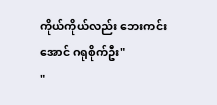ကိုယ်ကိုယ်လည်း ဘေးကင်းအောင် ဂရုစိုက်ဦး"
"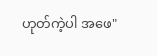ဟုတ်ကဲ့ပါ အဖေ"